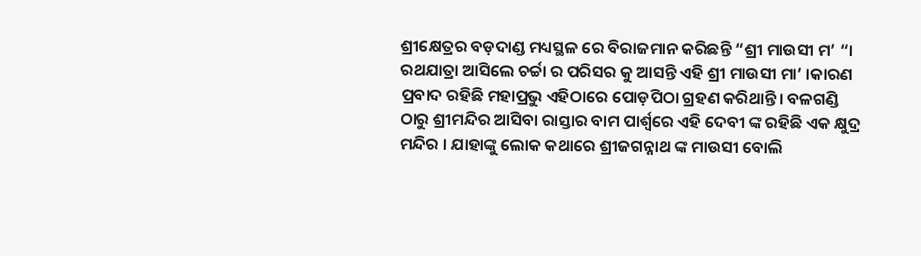ଶ୍ରୀକ୍ଷେତ୍ରର ବଡ଼ଦାଣ୍ଡ ମଧ୍ୟସ୍ଥଳ ରେ ବିରାଜମାନ କରିଛନ୍ତି “ଶ୍ରୀ ମାଉସୀ ମ’ “। ରଥଯାତ୍ରା ଆସିଲେ ଚର୍ଚ୍ଚା ର ପରିସର କୁ ଆସନ୍ତି ଏହି ଶ୍ରୀ ମାଉସୀ ମା’ ।କାରଣ ପ୍ରବାଦ ରହିଛି ମହାପ୍ରଭୁ ଏହିଠାରେ ପୋଡ଼ପିଠା ଗ୍ରହଣ କରିଥାନ୍ତି। ବଳଗଣ୍ଡି ଠାରୁ ଶ୍ରୀମନ୍ଦିର ଆସିବା ରାସ୍ତାର ବାମ ପାର୍ଶ୍ଵରେ ଏହି ଦେବୀ ଙ୍କ ରହିଛି ଏକ କ୍ଷୁଦ୍ର ମନ୍ଦିର । ଯାହାଙ୍କୁ ଲୋକ କଥାରେ ଶ୍ରୀଜଗନ୍ନାଥ ଙ୍କ ମାଉସୀ ବୋଲି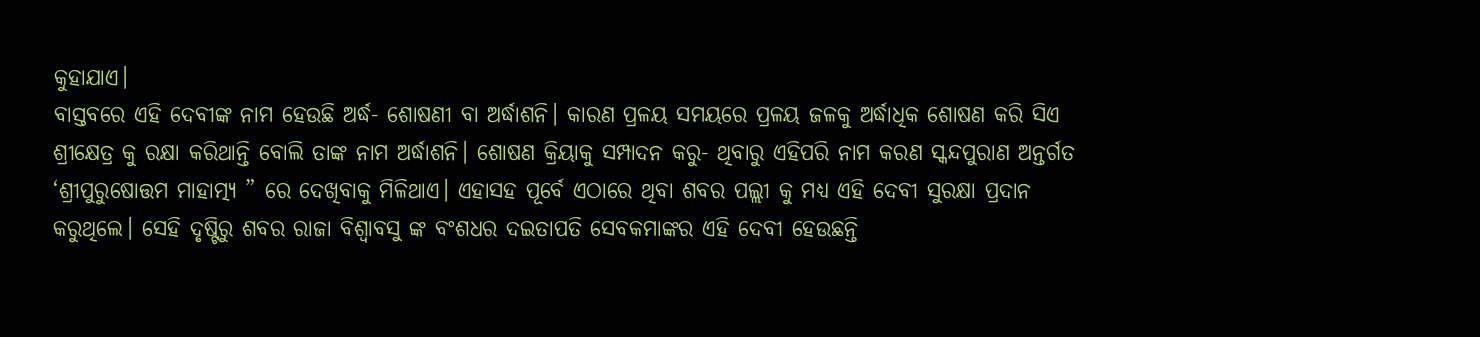କୁହାଯାଏ।
ବାସ୍ତବରେ ଏହି ଦେବୀଙ୍କ ନାମ ହେଉଛି ଅର୍ଦ୍ଧ- ଶୋଷଣୀ ବା ଅର୍ଦ୍ଧାଶନି। କାରଣ ପ୍ରଳୟ ସମୟରେ ପ୍ରଳୟ ଜଳକୁ ଅର୍ଦ୍ଧାଧିକ ଶୋଷଣ କରି ସିଏ ଶ୍ରୀକ୍ଷେତ୍ର କୁ ରକ୍ଷା କରିଥାନ୍ତି ବୋଲି ତାଙ୍କ ନାମ ଅର୍ଦ୍ଧାଶନି। ଶୋଷଣ କ୍ରିୟାକୁ ସମ୍ପାଦନ କରୁ- ଥିବାରୁ ଏହିପରି ନାମ କରଣ ସ୍କନ୍ଦପୁରାଣ ଅନ୍ତର୍ଗତ ‘ଶ୍ରୀପୁରୁଷୋତ୍ତମ ମାହାତ୍ମ୍ୟ ” ରେ ଦେଖିବାକୁ ମିଳିଥାଏ। ଏହାସହ ପୂର୍ବେ ଏଠାରେ ଥିବା ଶବର ପଲ୍ଲୀ କୁ ମଧ୍ୟ ଏହି ଦେବୀ ସୁରକ୍ଷା ପ୍ରଦାନ କରୁଥିଲେ। ସେହି ଦୃଷ୍ଟିରୁ ଶବର ରାଜା ବିଶ୍ୱାବସୁ ଙ୍କ ବଂଶଧର ଦଇତାପତି ସେବକମାଙ୍କର ଏହି ଦେବୀ ହେଉଛନ୍ତି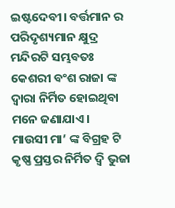ଇଷ୍ଟଦେବୀ। ବର୍ତ୍ତମାନ ର ପରିଦୃଶ୍ୟମାନ କ୍ଷୁଦ୍ର ମନ୍ଦିରଟି ସମ୍ଭବତଃ କେଶରୀ ବଂଶ ରାଜା ଙ୍କ ଦ୍ଵାରା ନିର୍ମିତ ହୋଇଥିବା ମନେ ଜଣାଯାଏ।
ମାଉସୀ ମା’ ଙ୍କ ବିଗ୍ରହ ଟି କୃଷ୍ଣ ପ୍ରସ୍ତର ନିର୍ମିତ ଦ୍ଵି ଭୁଜା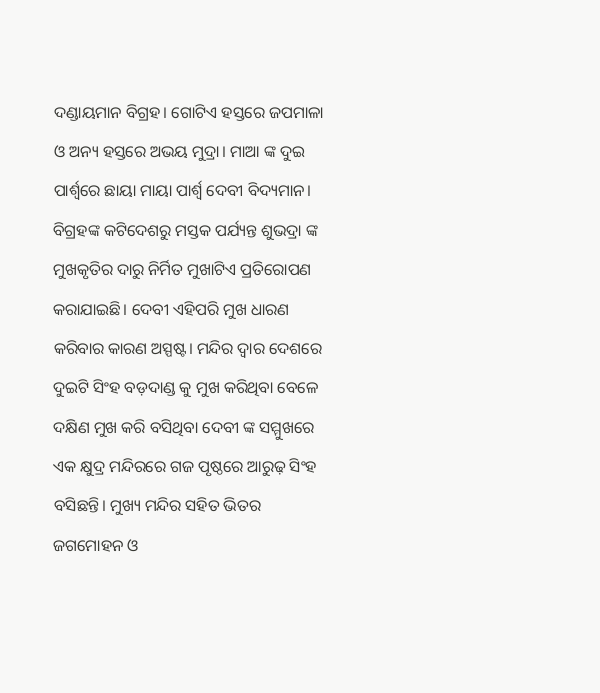ଦଣ୍ଡାୟମାନ ବିଗ୍ରହ। ଗୋଟିଏ ହସ୍ତରେ ଜପମାଳା ଓ ଅନ୍ୟ ହସ୍ତରେ ଅଭୟ ମୁଦ୍ରା। ମାଆ ଙ୍କ ଦୁଇ ପାର୍ଶ୍ଵରେ ଛାୟା ମାୟା ପାର୍ଶ୍ଵ ଦେବୀ ବିଦ୍ୟମାନ। ବିଗ୍ରହଙ୍କ କଟିଦେଶରୁ ମସ୍ତକ ପର୍ଯ୍ୟନ୍ତ ଶୁଭଦ୍ରା ଙ୍କ ମୁଖକୃତିର ଦାରୁ ନିର୍ମିତ ମୁଖାଟିଏ ପ୍ରତିରୋପଣ କରାଯାଇଛି। ଦେବୀ ଏହିପରି ମୁଖ ଧାରଣ କରିବାର କାରଣ ଅସ୍ପଷ୍ଟ। ମନ୍ଦିର ଦ୍ୱାର ଦେଶରେ ଦୁଇଟି ସିଂହ ବଡ଼ଦାଣ୍ଡ କୁ ମୁଖ କରିଥିବା ବେଳେ ଦକ୍ଷିଣ ମୁଖ କରି ବସିଥିବା ଦେବୀ ଙ୍କ ସମ୍ମୁଖରେ ଏକ କ୍ଷୁଦ୍ର ମନ୍ଦିରରେ ଗଜ ପୃଷ୍ଠରେ ଆରୁଢ଼ ସିଂହ ବସିଛନ୍ତି। ମୁଖ୍ୟ ମନ୍ଦିର ସହିତ ଭିତର ଜଗମୋହନ ଓ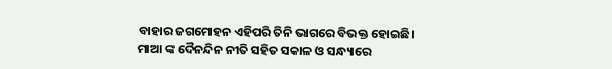ବାହାର ଜଗମୋହନ ଏହିପରି ତିନି ଭାଗରେ ବିଭକ୍ତ ହୋଇଛି। ମାଆ ଙ୍କ ଦୈନନ୍ଦିନ ନୀତି ସହିତ ସକାଳ ଓ ସନ୍ଧ୍ୟାରେ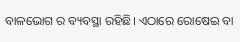ବାଳଭୋଗ ର ବ୍ୟବସ୍ଥା ରହିଛି। ଏଠାରେ ରୋଷେଇ ବା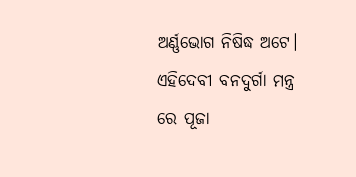ଅର୍ଣ୍ଣଭୋଗ ନିଷିଦ୍ଧ ଅଟେ। ଏହିଦେବୀ ବନଦୁର୍ଗା ମନ୍ତ୍ର ରେ ପୂଜା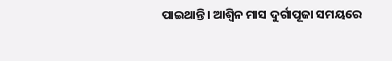ପାଇଥାନ୍ତି। ଆଶ୍ୱିନ ମାସ ଦୁର୍ଗାପୂଜା ସମୟରେ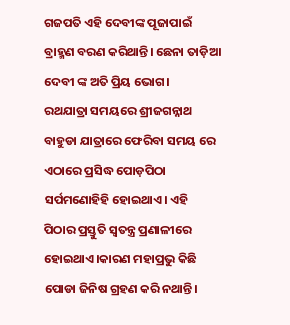ଗଜପତି ଏହି ଦେବୀଙ୍କ ପୂଜାପାଇଁ ବ୍ରାହ୍ମଣ ବରଣ କରିଥାନ୍ତି। ଛେନା ତାଡ଼ିଆ ଦେବୀ ଙ୍କ ଅତି ପ୍ରିୟ ଭୋଗ।
ରଥଯାତ୍ରା ସମୟରେ ଶ୍ରୀଜଗନ୍ନାଥ ବାହୁଡା ଯାତ୍ରାରେ ଫେରିବା ସମୟ ରେ ଏଠାରେ ପ୍ରସିଦ୍ଧ ପୋଡ଼ପିଠା ସର୍ପମଣୋହିହି ହୋଇଥାଏ। ଏହି ପିଠାର ପ୍ରସ୍ତୁତି ସ୍ୱତନ୍ତ୍ର ପ୍ରଣାଳୀରେ ହୋଇଥାଏ।କାରଣ ମହାପ୍ରଭୁ କିଛି ପୋଡା ଜିନିଷ ଗ୍ରହଣ କରି ନଥାନ୍ତି।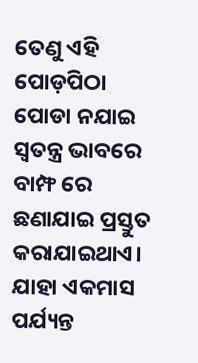ତେଣୁ ଏହି ପୋଡ଼ପିଠା ପୋଡା ନଯାଇ ସ୍ୱତନ୍ତ୍ର ଭାବରେ ବାମ୍ଫ ରେ ଛଣାଯାଇ ପ୍ରସ୍ତୁତ କରାଯାଇଥାଏ। ଯାହା ଏକମାସ ପର୍ଯ୍ୟନ୍ତ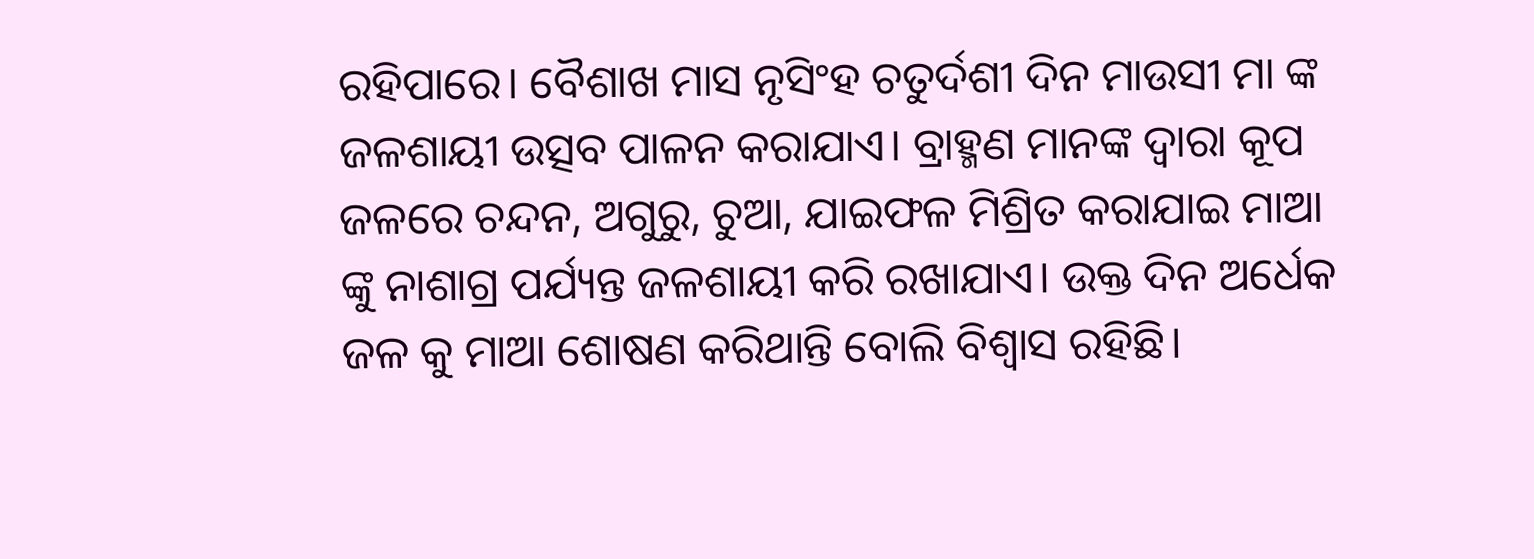ରହିପାରେ। ବୈଶାଖ ମାସ ନୃସିଂହ ଚତୁର୍ଦଶୀ ଦିନ ମାଉସୀ ମା ଙ୍କ ଜଳଶାୟୀ ଉତ୍ସବ ପାଳନ କରାଯାଏ। ବ୍ରାହ୍ମଣ ମାନଙ୍କ ଦ୍ୱାରା କୂପ ଜଳରେ ଚନ୍ଦନ, ଅଗୁରୁ, ଚୁଆ, ଯାଇଫଳ ମିଶ୍ରିତ କରାଯାଇ ମାଆ ଙ୍କୁ ନାଶାଗ୍ର ପର୍ଯ୍ୟନ୍ତ ଜଳଶାୟୀ କରି ରଖାଯାଏ। ଉକ୍ତ ଦିନ ଅର୍ଧେକ ଜଳ କୁ ମାଆ ଶୋଷଣ କରିଥାନ୍ତି ବୋଲି ବିଶ୍ୱାସ ରହିଛି।